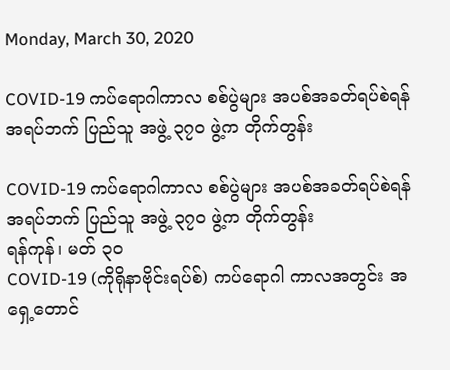Monday, March 30, 2020

COVID-19 ကပ်ရောဂါကာလ စစ်ပွဲများ အပစ်အခတ်ရပ်စဲရန် အရပ်ဘက် ပြည်သူ အဖွဲ့ ၃၇၀ ဖွဲ့က တိုက်တွန်း

COVID-19 ကပ်ရောဂါကာလ စစ်ပွဲများ အပစ်အခတ်ရပ်စဲရန် အရပ်ဘက် ပြည်သူ အဖွဲ့ ၃၇၀ ဖွဲ့က တိုက်တွန်း
ရန်ကုန်၊ မတ် ၃၀
COVID-19 (ကိုရိုနာဗိုင်းရပ်စ်) ကပ်ရောဂါ ကာလအတွင်း အရှေ့တောင်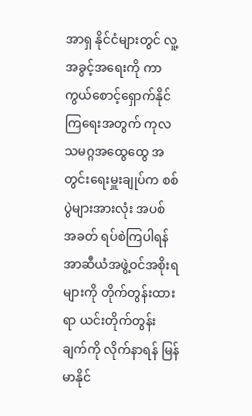အာရှ နိုင်ငံများတွင် လူ့အခွင့်အရေးကို ကာကွယ်စောင့်ရှောက်နိုင်ကြရေးအတွက် ကုလသမဂ္ဂအထွေထွေ အတွင်းရေးမှူးချုပ်က စစ်ပွဲများအားလုံး အပစ် အခတ် ရပ်စဲကြပါရန် အာဆီယံအဖွဲ့ဝင်အစိုးရများကို တိုက်တွန်းထားရာ ယင်းတိုက်တွန်းချက်ကို လိုက်နာရန် မြန်မာနိုင်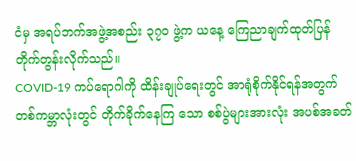ငံမှ အရပ်ဘက်အဖွဲ့အစည်း ၃၇၀ ဖွဲ့က ယနေ့ ကြေညာချက်ထုတ်ပြန်တိုက်တွန်းလိုက်သည်။
COVID-19 ကပ်ရောဂါကို ထိန်းချုပ်ရေးတွင် အာရုံစိုက်နိုင်ရန်အတွက် တစ်ကမ္ဘာလုံးတွင် တိုက်ခိုက်နေကြ သော စစ်ပွဲများအားလုံး အပစ်အခတ်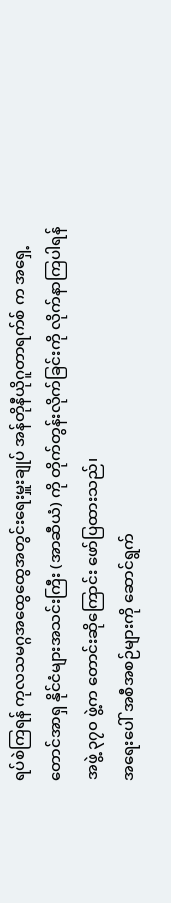ရပ်စဲကြရန် ကုလသမဂ္ဂအထွေထွေအတွင်းရေးမှူးချုပ် အန်တိုနီယိုဂူတာရက်စ် က အရှေ့တောင်အာရှ နိုင်ငံများအသင်းကြီး (အာဆီယံ) ကို တိုက်တွန်းလိုက်ခြင်းကို လိုက်နာကြပါရန် အဖွဲ့ ၃၇၀ ဖွဲ့က တောင်းဆိုကြောင်း ဖော်ပြထားသည်၊
အရေးပေါ် အစီအစဉ်များကို ဆောင်ရွက်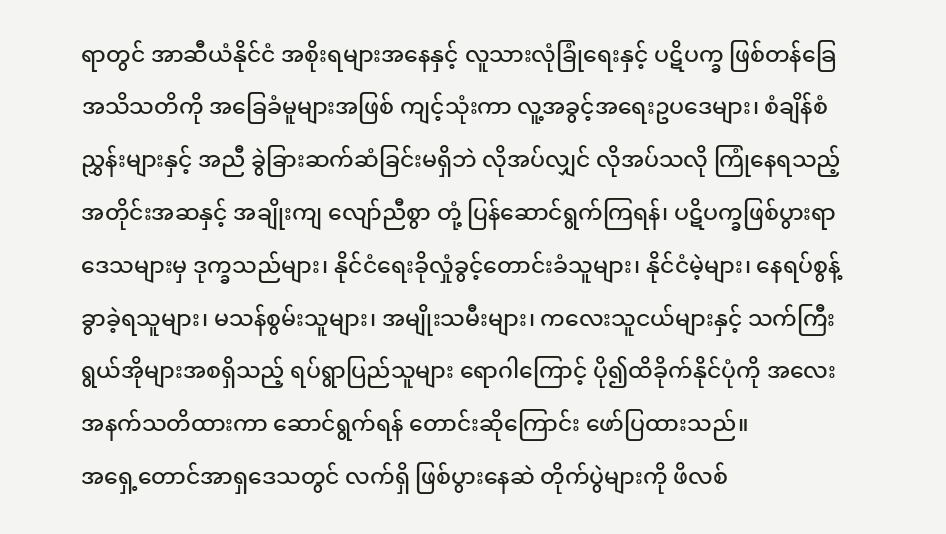ရာတွင် အာဆီယံနိုင်ငံ အစိုးရများအနေနှင့် လူသားလုံခြုံရေးနှင့် ပဋိပက္ခ ဖြစ်တန်ခြေ အသိသတိကို အခြေခံမူများအဖြစ် ကျင့်သုံးကာ လူ့အခွင့်အရေးဥပဒေများ၊ စံချိန်စံညွှန်းများနှင့် အညီ ခွဲခြားဆက်ဆံခြင်းမရှိဘဲ လိုအပ်လျှင် လိုအပ်သလို ကြုံနေရသည့် အတိုင်းအဆနှင့် အချိုးကျ လျော်ညီစွာ တုံ့ ပြန်ဆောင်ရွက်ကြရန်၊ ပဋိပက္ခဖြစ်ပွားရာဒေသများမှ ဒုက္ခသည်များ၊ နိုင်ငံရေးခိုလှုံခွင့်တောင်းခံသူများ၊ နိုင်ငံမဲ့များ၊ နေရပ်စွန့်ခွာခဲ့ရသူများ၊ မသန်စွမ်းသူများ၊ အမျိုးသမီးများ၊ ကလေးသူငယ်များနှင့် သက်ကြီးရွယ်အိုများအစရှိသည့် ရပ်ရွာပြည်သူများ ရောဂါကြောင့် ပို၍ထိခိုက်နိုင်ပုံကို အလေးအနက်သတိထားကာ ဆောင်ရွက်ရန် တောင်းဆိုကြောင်း ဖော်ပြထားသည်။
အရှေ့တောင်အာရှဒေသတွင် လက်ရှိ ဖြစ်ပွားနေဆဲ တိုက်ပွဲများကို ဖိလစ်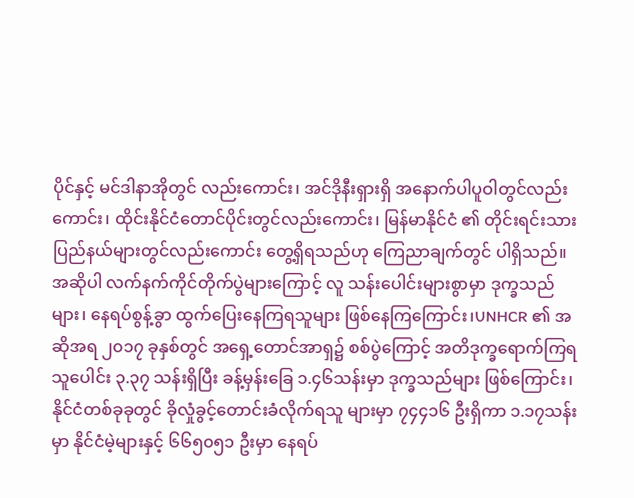ပိုင်နှင့် မင်ဒါနာအိုတွင် လည်းကောင်း၊ အင်ဒိုနီးရှားရှိ အနောက်ပါပူဝါတွင်လည်းကောင်း၊ ထိုင်းနိုင်ငံတောင်ပိုင်းတွင်လည်းကောင်း၊ မြန်မာနိုင်ငံ ၏ တိုင်းရင်းသားပြည်နယ်များတွင်လည်းကောင်း တွေ့ရှိရသည်ဟု ကြေညာချက်တွင် ပါရှိသည်။
အဆိုပါ လက်နက်ကိုင်တိုက်ပွဲများကြောင့် လူ သန်းပေါင်းများစွာမှာ ဒုက္ခသည်များ၊ နေရပ်စွန့်ခွာ ထွက်ပြေးနေကြရသူများ ဖြစ်နေကြကြောင်း၊UNHCR ၏ အဆိုအရ ၂၀၁၇ ခုနှစ်တွင် အရှေ့တောင်အာရှ၌ စစ်ပွဲကြောင့် အတိဒုက္ခရောက်ကြရသူပေါင်း ၃.၃၇ သန်းရှိပြီး ခန့်မှန်းခြေ ၁.၄၆သန်းမှာ ဒုက္ခသည်များ ဖြစ်ကြောင်း၊ နိုင်ငံတစ်ခုခုတွင် ခိုလှုံခွင့်တောင်းခံလိုက်ရသူ များမှာ ၇၄၄၁၆ ဦးရှိကာ ၁.၁၇သန်းမှာ နိုင်ငံမဲ့များနှင့် ၆၆၅၀၅၁ ဦးမှာ နေရပ်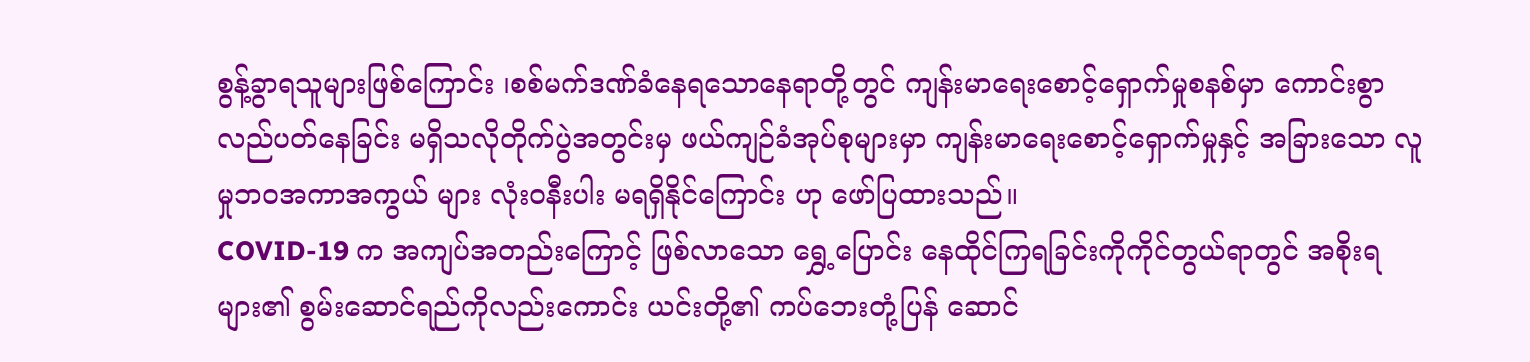စွန့်ခွာရသူများဖြစ်ကြောင်း ၊စစ်မက်ဒဏ်ခံနေရသောနေရာတို့တွင် ကျန်းမာရေးစောင့်ရှောက်မှုစနစ်မှာ ကောင်းစွာလည်ပတ်နေခြင်း မရှိသလိုတိုက်ပွဲအတွင်းမှ ဖယ်ကျဉ်ခံအုပ်စုများမှာ ကျန်းမာရေးစောင့်ရှောက်မှုနှင့် အခြားသော လူမှုဘဝအကာအကွယ် များ လုံးဝနီးပါး မရရှိနိုင်ကြောင်း ဟု ဖော်ပြထားသည်။
COVID-19 က အကျပ်အတည်းကြောင့် ဖြစ်လာသော ရွှေ့ပြောင်း နေထိုင်ကြရခြင်းကိုကိုင်တွယ်ရာတွင် အစိုးရများ၏ စွမ်းဆောင်ရည်ကိုလည်းကောင်း ယင်းတို့၏ ကပ်ဘေးတုံ့ပြန် ဆောင်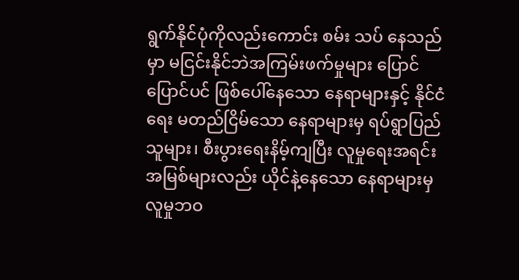ရွက်နိုင်ပုံကိုလည်းကောင်း စမ်း သပ် နေသည်မှာ မငြင်းနိုင်ဘဲအကြမ်းဖက်မှုများ ပြောင်ပြောင်ပင် ဖြစ်ပေါ်နေသော နေရာများနှင့် နိုင်ငံရေး မတည်ငြိမ်သော နေရာများမှ ရပ်ရွာပြည်သူများ၊ စီးပွားရေးနိမ့်ကျပြီး လူမှုရေးအရင်းအမြစ်များလည်း ယိုင်နဲ့နေသော နေရာများမှ လူမှုဘဝ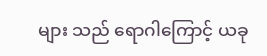များ သည် ရောဂါကြောင့် ယခု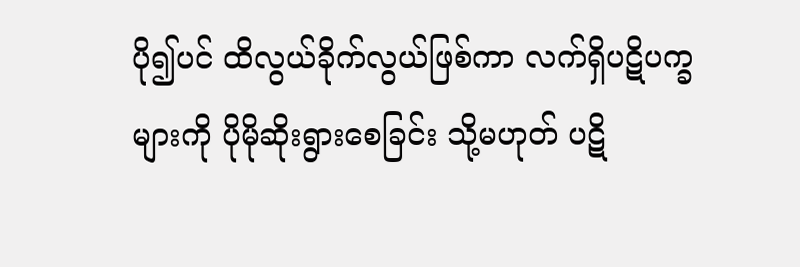ပို၍ပင် ထိလွယ်ခိုက်လွယ်ဖြစ်ကာ လက်ရှိပဋိပက္ခများကို ပိုမိုဆိုးရွားစေခြင်း သို့မဟုတ် ပဋိ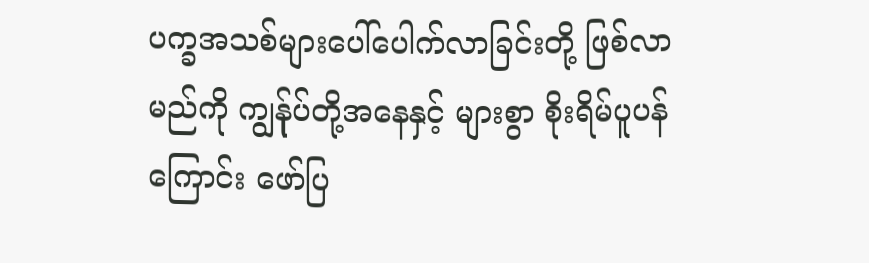ပက္ခအသစ်များပေါ်ပေါက်လာခြင်းတို့ ဖြစ်လာမည်ကို ကျွန်ုပ်တို့အနေနှင့် များစွာ စိုးရိမ်ပူပန်ကြောင်း ဖော်ပြ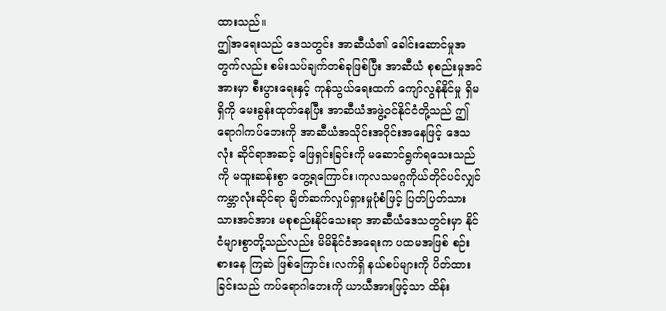ထားသည်။
ဤအရေးသည် ဒေသတွင်း အာဆီယံ၏ ခေါင်းဆောင်မှုအတွက်လည်း စမ်းသပ်ချက်တစ်ခုဖြစ်ပြီး အာဆီယံ စုစည်းမှုအင်အားမှာ စီးပွားရေးနှင့် ကုန်သွယ်ရေးထက် ကျော်လွန်နိုင်မှု ရှိမရှိကို မေးခွန်းထုတ်နေပြီး အာဆီယံအဖွဲ့ဝင်နိုင်ငံတို့သည် ဤရောဂါကပ်ဘေးကို အာဆီယံအသိုင်းအဝိုင်းအနေဖြင့် ဒေသလုံး ဆိုင်ရာအဆင့် ဖြေရှင်းခြင်းကို မဆောင်ရွက်ရသေးသည်ကို မထူးဆန်းစွာ တွေ့ရကြောင်း၊ကုလသမဂ္ဂကိုယ်တိုင်ပင်လျှင် ကမ္ဘာလုံးဆိုင်ရာ ချိတ်ဆက်လှုပ်ရှားမှုပုံစံဖြင့် ပြတ်ပြတ်သားသားအင်အား မစုစည်းနိုင်သေးရာ အာဆီယံဒေသတွင်းမှာ နိုင်ငံများစွာတို့သည်လည်း မိမိနိုင်ငံအရေးက ပထမအဖြစ် စဉ်းစားနေ ကြဆဲ ဖြစ်ကြောင်း၊လက်ရှိ နယ်စပ်များကို ပိတ်ထားခြင်းသည် ကပ်ရောဂါဘေးကို ယာယီအားဖြင့်သာ ထိန်း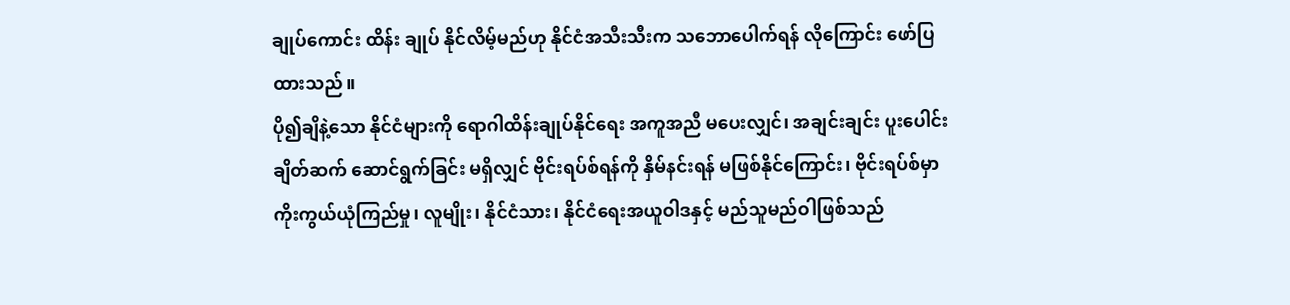ချုပ်ကောင်း ထိန်း ချုပ် နိုင်လိမ့်မည်ဟု နိုင်ငံအသီးသီးက သဘောပေါက်ရန် လိုကြောင်း ဖော်ပြထားသည်။
ပို၍ချိနဲ့သော နိုင်ငံများကို ရောဂါထိန်းချုပ်နိုင်ရေး အကူအညီ မပေးလျှင်၊ အချင်းချင်း ပူးပေါင်းချိတ်ဆက် ဆောင်ရွက်ခြင်း မရှိလျှင် ဗိုင်းရပ်စ်ရန်ကို နှိမ်နင်းရန် မဖြစ်နိုင်ကြောင်း၊ ဗိုင်းရပ်စ်မှာ ကိုးကွယ်ယုံကြည်မှု၊ လူမျိုး၊ နိုင်ငံသား၊ နိုင်ငံရေးအယူဝါဒနှင့် မည်သူမည်ဝါဖြစ်သည်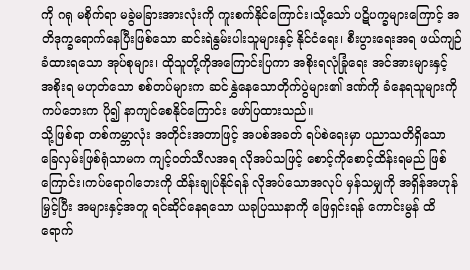ကို ဂရု မစိုက်ရာ မခွဲမခြားအားလုံးကို ကူးစက်နိုင်ကြောင်း၊သို့သော် ပဋိပက္ခများကြောင့် အတိဒုက္ခရောက်နေပြီးဖြစ်သော ဆင်းရဲနွမ်းပါးသူများနှင့် နိုင်ငံရေး၊ စီးပွားရေးအရ ဖယ်ကျဉ်ခံထားရသော အုပ်စုများ၊ ထိုသူတို့ကိုအကြောင်းပြကာ အစိုးရလုံခြုံရေး အင်အားများနှင့် အစိုးရ မဟုတ်သော စစ်တပ်များက ဆင်နွှဲနေသောတိုက်ပွဲများ၏ ဒဏ်ကို ခံနေရသူများကို ကပ်ဘေးက ပို၍ နာကျင်စေနိုင်ကြောင်း ဖော်ပြထားသည်။
သို့ဖြစ်ရာ တစ်ကမ္ဘာလုံး အတိုင်းအတာဖြင့် အပစ်အခတ် ရပ်စဲရေးမှာ ပညာသတိရှိသော ခြေလှမ်းဖြစ်ရုံသာမက ကျင့်ဝတ်သီလအရ လိုအပ်သဖြင့် စောင့်ကိုစောင့်ထိန်းရမည် ဖြစ်ကြောင်း၊ကပ်ရောဂါဘေးကို ထိန်းချုပ်နိုင်ရန် လိုအပ်သောအလုပ် မှန်သမျှကို အရှိန်အဟုန်မြှင့်ပြီး အများနှင့်အတူ ရင်ဆိုင်နေရသော ယခုပြဿနာကို ဖြေရှင်းရန် ကောင်းမွန် ထိရောက်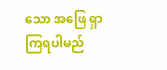သော အဖြေ ရှာကြရပါမည်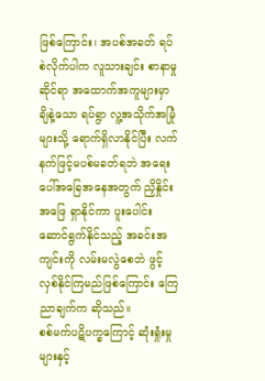ဖြစ်ကြောင်း၊ အပစ်အခတ် ရပ်စဲလိုက်ပါက လူသားချင်း စာနာမှုဆိုင်ရာ အထောက်အကူများမှာ ချိနဲ့သော ရပ်ရွာ လူ့အသိုက်အမြုံများသို့ ရောက်ရှိလာနိုင်ပြီး လက်နက်ဖြင့်မပစ်မခတ်ရဘဲ အရေးပေါ်အခြေအနေအတွက် ညှိနှိုင်းအဖြေ ရှာနိုင်ကာ ပူးပေါင်း ဆောင်ရွက်နိုင်သည့် အခင်းအကျင်းကို လမ်းမလွဲစေဘဲ ဖွင့်လှစ်နိုင်ကြမည်ဖြစ်ကြောင်း ကြေညာချက်က ဆိုသည်။
စစ်မက်ပဋိပက္ခကြောင့် ဆုံးရှုံးမှုများနှင့်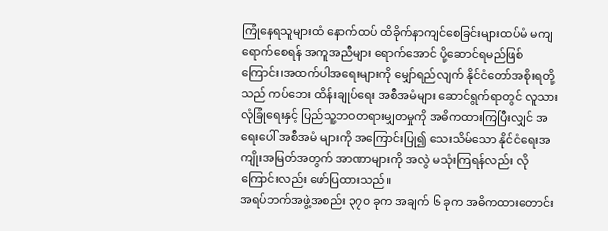ကြုံနေရသူများထံ နောက်ထပ် ထိခိုက်နာကျင်စေခြင်းများထပ်မံ မကျရောက်စေရန် အကူအညီများ ရောက်အောင် ပို့ဆောင်ရမည်ဖြစ်ကြောင်း၊အထက်ပါအရေးများကို မျှော်ရည်လျက် နိုင်ငံတော်အစိုးရတို့သည် ကပ်ဘေး ထိန်းချုပ်ရေး အစီအမံများ ဆောင်ရွက်ရာတွင် လူသားလုံခြုံရေးနှင့် ပြည်သူ့ဘဝတရားမျှတမှုကို အဓိကထားကြပြီးလျှင် အရေးပေါ် အစီအမံ များကို အကြောင်းပြု၍ သေးသိမ်သော နိုင်ငံရေးအကျိုးအမြတ်အတွက် အာဏာများကို အလွဲ မသုံးကြရန်လည်း လိုကြောင်းလည်း ဖော်ပြထားသည်။
အရပ်ဘက်အဖွဲ့အစည်း ၃၇၀ ခုက အချက် ၆ ခုက အဓိကထားတောင်း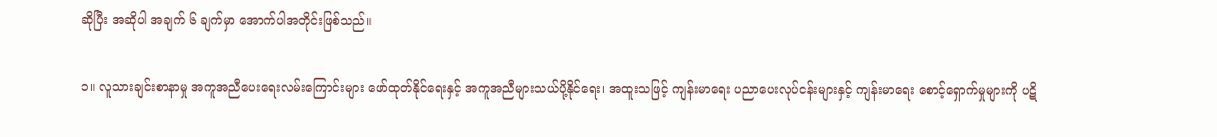ဆိုပြီး အဆိုပါ အချက် ၆ ချက်မှာ အောက်ပါအတိုင်းဖြစ်သည်။

၁။ လူသားချင်းစာနာမှု အကူအညီပေးရေးလမ်းကြောင်းများ ဖော်ထုတ်နိုင်ရေးနှင့် အကူအညီများသယ်ပို့နိုင်ရေး၊ အထူးသဖြင့် ကျန်းမာရေး ပညာပေးလုပ်ငန်းများနှင့် ကျန်းမာရေး စောင့်ရှောက်မှုများကို ပဋိ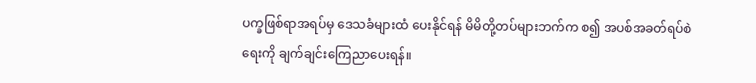ပက္ခဖြစ်ရာအရပ်မှ ဒေသခံများထံ ပေးနိုင်ရန် မိမိတို့တပ်များဘက်က စ၍ အပစ်အခတ်ရပ်စဲရေးကို ချက်ချင်းကြေညာပေးရန်။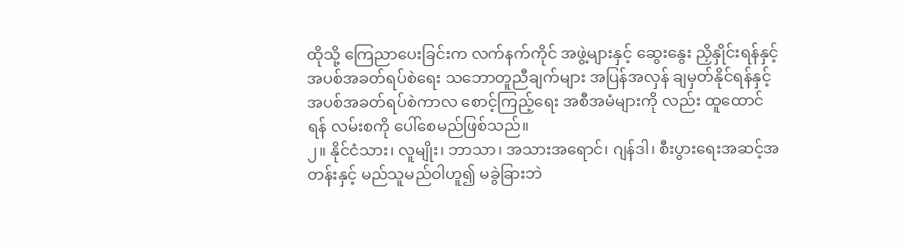ထိုသို့ ကြေညာပေးခြင်းက လက်နက်ကိုင် အဖွဲ့များနှင့် ဆွေးနွေး ညှိနှိုင်းရန်နှင့် အပစ်အခတ်ရပ်စဲရေး သဘောတူညီချက်များ အပြန်အလှန် ချမှတ်နိုင်ရန်နှင့် အပစ်အခတ်ရပ်စဲကာလ စောင့်ကြည့်ရေး အစီအမံများကို လည်း ထူထောင်ရန် လမ်းစကို ပေါ်စေမည်ဖြစ်သည်။
၂။ နိုင်ငံသား၊ လူမျိုး၊ ဘာသာ၊ အသားအရောင်၊ ဂျန်ဒါ၊ စီးပွားရေးအဆင့်အတန်းနှင့် မည်သူမည်ဝါဟူ၍ မခွဲခြားဘဲ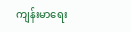ကျန်းမာရေး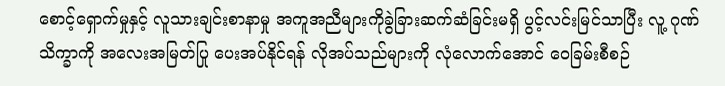စောင့်ရှောက်မှုနှင့် လူသားချင်းစာနာမှု အကူအညီများကိုခွဲခြားဆက်ဆံခြင်းမရှိ ပွင့်လင်းမြင်သာပြီး လူ့ ဂုဏ်သိက္ခာကို အလေးအမြတ်ပြု ပေးအပ်နိုင်ရန် လိုအပ်သည်များကို လုံလောက်အောင် ဝေခြမ်းစီစဉ်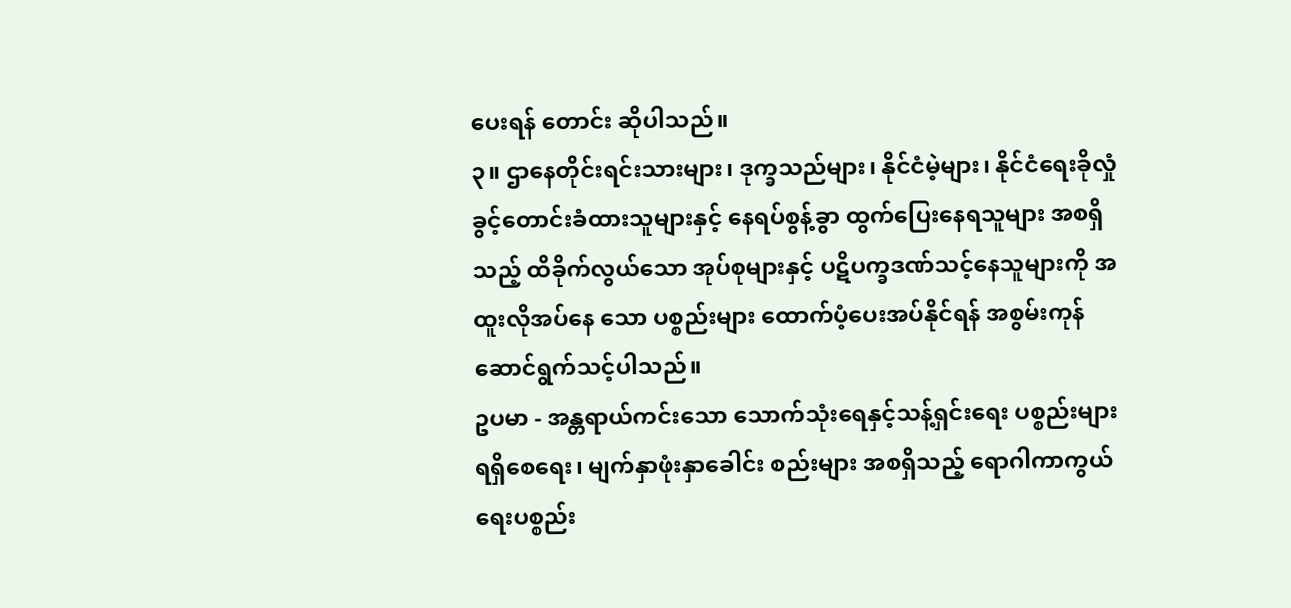ပေးရန် တောင်း ဆိုပါသည်။
၃။ ဌာနေတိုင်းရင်းသားများ၊ ဒုက္ခသည်များ၊ နိုင်ငံမဲ့များ၊ နိုင်ငံရေးခိုလှုံခွင့်တောင်းခံထားသူများနှင့် နေရပ်စွန့်ခွာ ထွက်ပြေးနေရသူများ အစရှိသည့် ထိခိုက်လွယ်သော အုပ်စုများနှင့် ပဋိပက္ခဒဏ်သင့်နေသူများကို အထူးလိုအပ်နေ သော ပစ္စည်းများ ထောက်ပံ့ပေးအပ်နိုင်ရန် အစွမ်းကုန် ဆောင်ရွက်သင့်ပါသည်။
ဥပမာ - အန္တရာယ်ကင်းသော သောက်သုံးရေနှင့်သန့်ရှင်းရေး ပစ္စည်းများ ရရှိစေရေး၊ မျက်နှာဖုံးနှာခေါင်း စည်းများ အစရှိသည့် ရောဂါကာကွယ်ရေးပစ္စည်း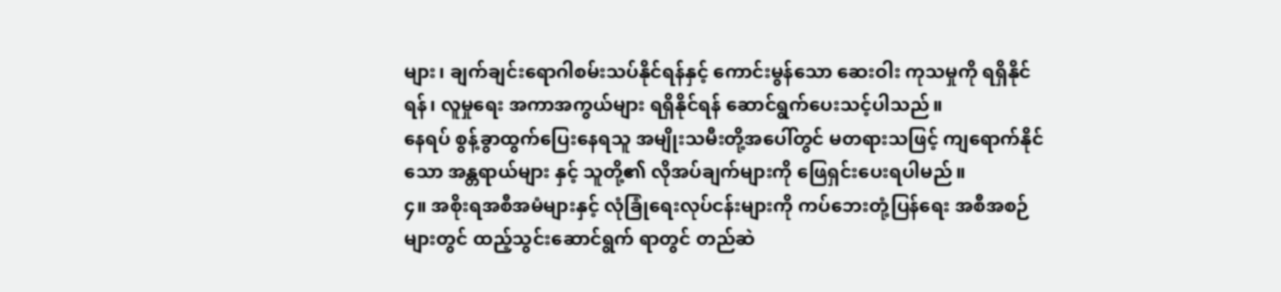များ၊ ချက်ချင်းရောဂါစမ်းသပ်နိုင်ရန်နှင့် ကောင်းမွန်သော ဆေးဝါး ကုသမှုကို ရရှိနိုင်ရန်၊ လူမှုရေး အကာအကွယ်များ ရရှိနိုင်ရန် ဆောင်ရွက်ပေးသင့်ပါသည်။
နေရပ် စွန့်ခွာထွက်ပြေးနေရသူ အမျိုးသမီးတို့အပေါ်တွင် မတရားသဖြင့် ကျရောက်နိုင်သော အန္တရာယ်များ နှင့် သူတို့၏ လိုအပ်ချက်များကို ဖြေရှင်းပေးရပါမည်။
၄။ အစိုးရအစီအမံများနှင့် လုံခြုံရေးလုပ်ငန်းများကို ကပ်ဘေးတုံ့ပြန်ရေး အစီအစဉ်များတွင် ထည့်သွင်းဆောင်ရွက် ရာတွင် တည်ဆဲ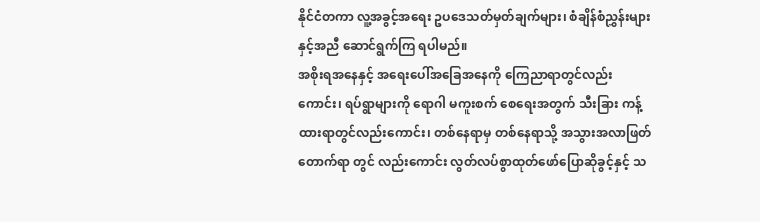နိုင်ငံတကာ လူ့အခွင့်အရေး ဥပဒေသတ်မှတ်ချက်များ၊ စံချိန်စံညွှန်းများနှင့်အညီ ဆောင်ရွက်ကြ ရပါမည်။
အစိုးရအနေနှင့် အရေးပေါ်အခြေအနေကို ကြေညာရာတွင်လည်းကောင်း၊ ရပ်ရွာများကို ရောဂါ မကူးစက် စေရေးအတွက် သီးခြား ကန့်ထားရာတွင်လည်းကောင်း၊ တစ်နေရာမှ တစ်နေရာသို့ အသွားအလာဖြတ်တောက်ရာ တွင် လည်းကောင်း လွတ်လပ်စွာထုတ်ဖော်ပြောဆိုခွင့်နှင့် သ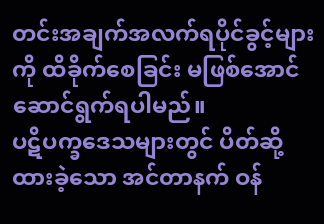တင်းအချက်အလက်ရပိုင်ခွင့်များကို ထိခိုက်စေခြင်း မဖြစ်အောင် ဆောင်ရွက်ရပါမည်။
ပဋိပက္ခဒေသများတွင် ပိတ်ဆို့ထားခဲ့သော အင်တာနက် ဝန်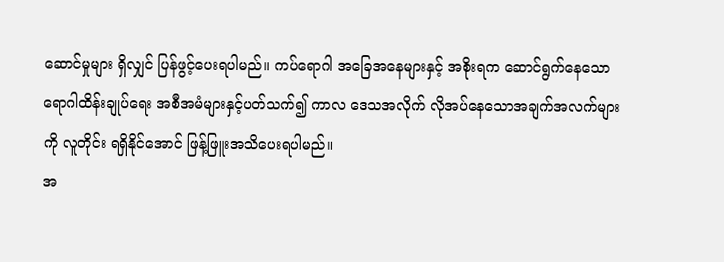ဆောင်မှုများ ရှိလျှင် ပြန်ဖွင့်ပေးရပါမည်။ ကပ်ရောဂါ အခြေအနေများနှင့် အစိုးရက ဆောင်ရွက်နေသော ရောဂါထိန်းချုပ်ရေး အစီအမံများနှင့်ပတ်သက်၍ ကာလ ဒေသအလိုက် လိုအပ်နေသောအချက်အလက်များကို လူတိုင်း ရရှိနိုင်အောင် ဖြန့်ဖြူးအသိပေးရပါမည်။
အ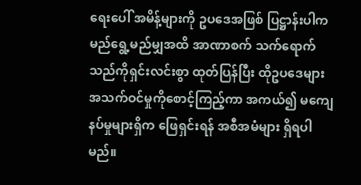ရေးပေါ် အမိန့်များကို ဥပဒေအဖြစ် ပြဋ္ဌာန်းပါက မည်ရွေ့မည်မျှအထိ အာဏာစက် သက်ရောက်သည်ကိုရှင်းလင်းစွာ ထုတ်ပြန်ပြီး ထိုဥပဒေများ အသက်ဝင်မှုကိုစောင့်ကြည့်ကာ အကယ်၍ မကျေနပ်မှုများရှိက ဖြေရှင်းရန် အစီအမံများ ရှိရပါမည်။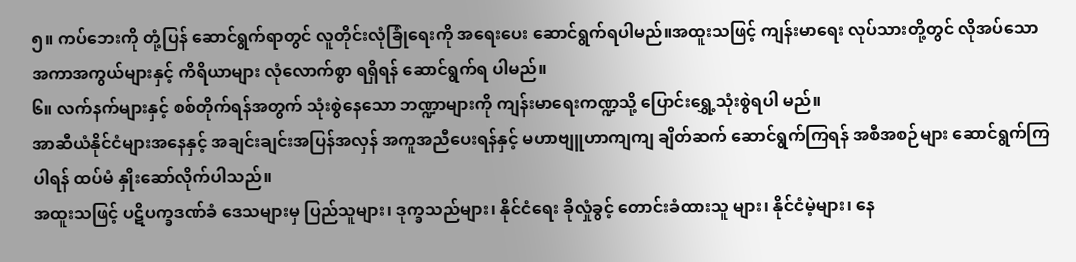၅။ ကပ်ဘေးကို တုံ့ပြန် ဆောင်ရွက်ရာတွင် လူတိုင်းလုံခြုံရေးကို အရေးပေး ဆောင်ရွက်ရပါမည်။အထူးသဖြင့် ကျန်းမာရေး လုပ်သားတို့တွင် လိုအပ်သော အကာအကွယ်များနှင့် ကိရိယာများ လုံလောက်စွာ ရရှိရန် ဆောင်ရွက်ရ ပါမည်။
၆။ လက်နက်များနှင့် စစ်တိုက်ရန်အတွက် သုံးစွဲနေသော ဘဏ္ဍာများကို ကျန်းမာရေးကဏ္ဍသို့ ပြောင်းရွှေ့သုံးစွဲရပါ မည်။
အာဆီယံနိုင်ငံများအနေနှင့် အချင်းချင်းအပြန်အလှန် အကူအညီပေးရန်နှင့် မဟာဗျူဟာကျကျ ချိတ်ဆက် ဆောင်ရွက်ကြရန် အစီအစဉ်များ ဆောင်ရွက်ကြပါရန် ထပ်မံ နှိုးဆော်လိုက်ပါသည်။
အထူးသဖြင့် ပဋိပက္ခဒဏ်ခံ ဒေသများမှ ပြည်သူများ၊ ဒုက္ခသည်များ၊ နိုင်ငံရေး ခိုလှုံခွင့် တောင်းခံထားသူ များ၊ နိုင်ငံမဲ့များ၊ နေ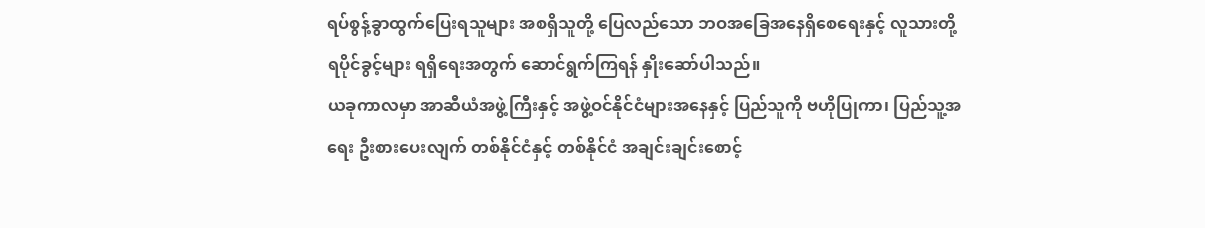ရပ်စွန့်ခွာထွက်ပြေးရသူများ အစရှိသူတို့ ပြေလည်သော ဘဝအခြေအနေရှိစေရေးနှင့် လူသားတို့ ရပိုင်ခွင့်များ ရရှိရေးအတွက် ဆောင်ရွက်ကြရန် နှိုးဆော်ပါသည်။
ယခုကာလမှာ အာဆီယံအဖွဲ့ကြီးနှင့် အဖွဲ့ဝင်နိုင်ငံများအနေနှင့် ပြည်သူကို ဗဟိုပြုကာ၊ ပြည်သူ့အရေး ဦးစားပေးလျက် တစ်နိုင်ငံနှင့် တစ်နိုင်ငံ အချင်းချင်းစောင့်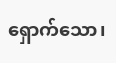ရှောက်သော၊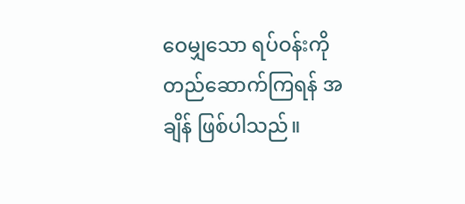ဝေမျှသော ရပ်ဝန်းကို တည်ဆောက်ကြရန် အချိန် ဖြစ်ပါသည်။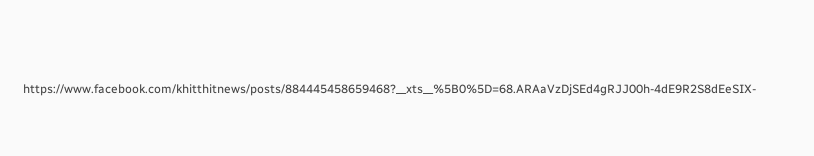https://www.facebook.com/khitthitnews/posts/884445458659468?__xts__%5B0%5D=68.ARAaVzDjSEd4gRJJ00h-4dE9R2S8dEeSIX-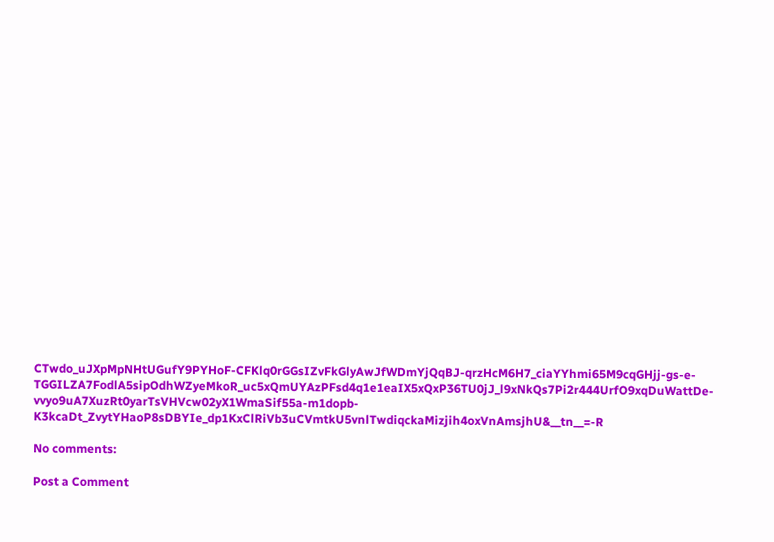CTwdo_uJXpMpNHtUGufY9PYHoF-CFKlq0rGGsIZvFkGlyAwJfWDmYjQqBJ-qrzHcM6H7_ciaYYhmi65M9cqGHjj-gs-e-TGGILZA7FodlA5sipOdhWZyeMkoR_uc5xQmUYAzPFsd4q1e1eaIX5xQxP36TU0jJ_l9xNkQs7Pi2r444UrfO9xqDuWattDe-vvyo9uA7XuzRt0yarTsVHVcw02yX1WmaSif55a-m1dopb-K3kcaDt_ZvytYHaoP8sDBYIe_dp1KxClRiVb3uCVmtkU5vnlTwdiqckaMizjih4oxVnAmsjhU&__tn__=-R

No comments:

Post a Comment